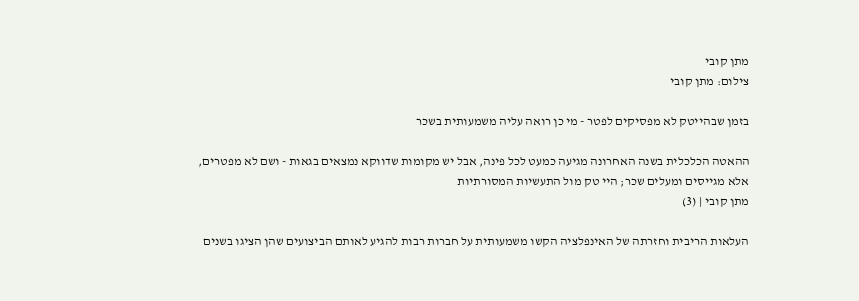מתן קובי
צילום: מתן קובי

בזמן שבהייטק לא מפסיקים לפטר - מי כן רואה עליה משמעותית בשכר

ההאטה הכלכלית בשנה האחרונה מגיעה כמעט לכל פינה, אבל יש מקומות שדווקא נמצאים בגאות - ושם לא מפטרים, אלא מגייסים ומעלים שכר; היי טק מול התעשיות המסורתיות
מתן קובי | (3)

העלאות הריבית וחזרתה של האינפלציה הקשו משמעותית על חברות רבות להגיע לאותם הביצועים שהן הציגו בשנים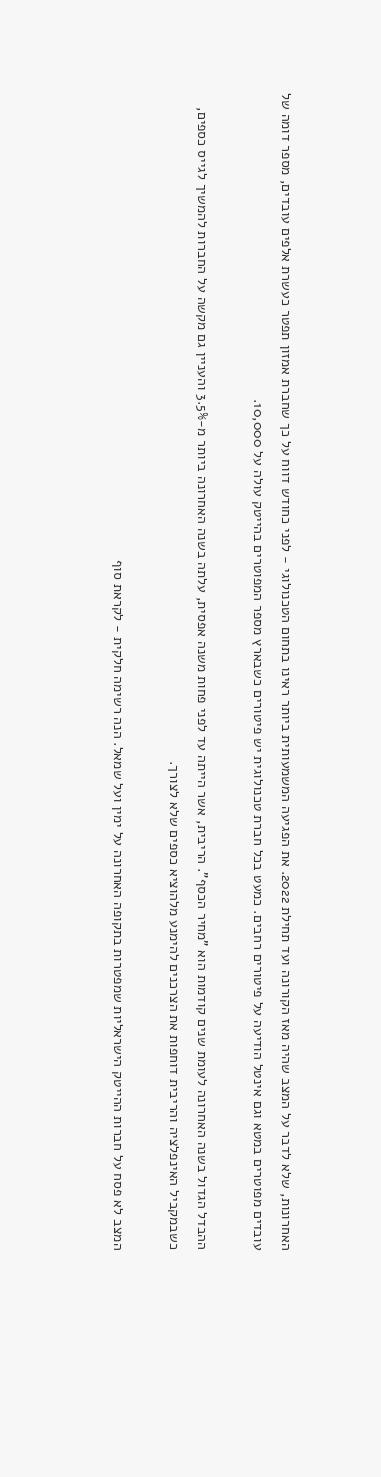האחרונות, שלא לדבר על המצב שהיה מאז הקורונה ועד תחילת 2022. את הפגיעה המשמעותית ביותר ראינו בתחום הטכנולוגי - לפני כחודש דווח על כך שחברת אמזון תפטר כעשרת אלפים עובדים, מספר דומה של עובדים מפוטרים במטא וגם אינטל הודיעה על פיטורים רחבים. כמעט בכל חברת טכנולוגית יש פיטורים כשבארץ מספר המפוטרים בהייטק עולה על 10,000.

ההבדל הגדול בשנה האחרונה לעומת שנים קודמות הוא "מחיר הכסף". הריבית, אשר הייתה עד לפני פחות משנה אפסית, עלתה בשנה האחרונה ביותר מ-3.5% והעניין גם מקשה על החברות להמשיך לגייס כספים, כשבמקביל האינפלציה והריבית דוחפות את הצרכנים להימנע מלהוציא כספים שלא לצורך.

המצב לא פסח על חברות ההייטק הישראליות שמפטרות בתקופה האחרונה על ימין ועל שמאל. הנה רשימה חלקית - לקראת סוף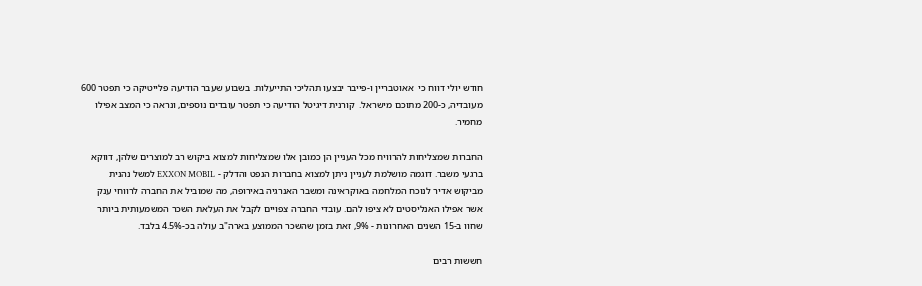חודש יולי דווח כי  אאוטבריין ו-פייבר יבצעו תהליכי התייעלות. בשבוע שעבר הודיעה פלייטיקה כי תפטר 600 מעובדיה, כ-200 מתוכם מישראל.  קורנית דיגיטל הודיעה כי תפטר עובדים נוספים, ונראה כי המצב אפילו מחמיר.

החברות שמצליחות להרוויח מכל העניין הן כמובן אלו שמצליחות למצוא ביקוש רב למוצרים שלהן, דווקא ברגעי משבר. דוגמה מושלמת לעניין ניתן למצוא בחברות הנפט והדלק - EXXON MOBIL למשל נהנית מביקוש אדיר לנוכח המלחמה באוקראינה ומשבר האנרגיה באירופה, מה שמוביל את החברה לרווחי ענק אשר אפילו האנליסטים לא ציפו להם. עובדי החברה צפויים לקבל את העלאת השכר המשמעותית ביותר שחוו ב-15 השנים האחרונות - 9%, זאת בזמן שהשכר הממוצע בארה"ב עולה בכ-4.5% בלבד.

חששות רבים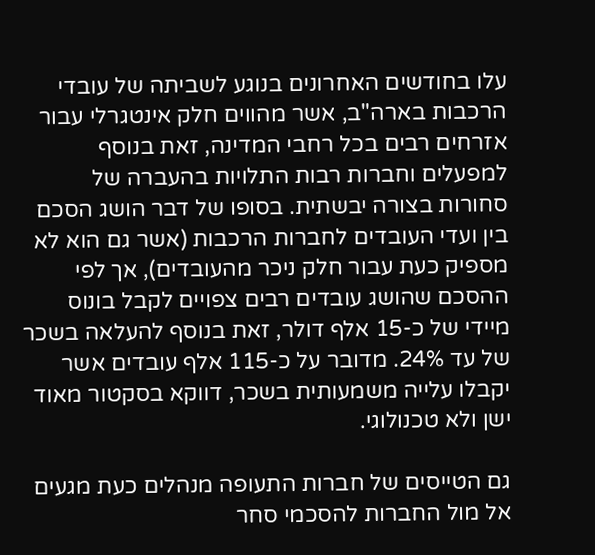עלו בחודשים האחרונים בנוגע לשביתה של עובדי הרכבות בארה"ב, אשר מהווים חלק אינטגרלי עבור אזרחים רבים בכל רחבי המדינה, זאת בנוסף למפעלים וחברות רבות התלויות בהעברה של סחורות בצורה יבשתית. בסופו של דבר הושג הסכם בין ועדי העובדים לחברות הרכבות (אשר גם הוא לא מספיק כעת עבור חלק ניכר מהעובדים), אך לפי ההסכם שהושג עובדים רבים צפויים לקבל בונוס מיידי של כ-15 אלף דולר, זאת בנוסף להעלאה בשכר של עד 24%. מדובר על כ-115 אלף עובדים אשר יקבלו עלייה משמעותית בשכר, דווקא בסקטור מאוד ישן ולא טכנולוגי.

גם הטייסים של חברות התעופה מנהלים כעת מגעים אל מול החברות להסכמי סחר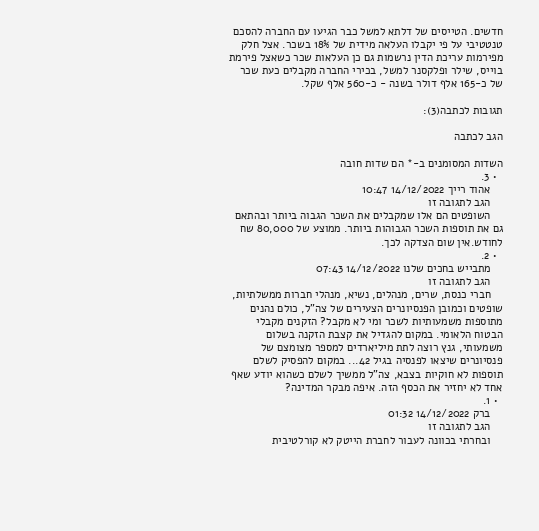חדשים. הטייסים של דלתא למשל כבר הגיעו עם החברה להסכם טנטטיבי על פי יקבלו העלאה מידית של 18% בשכר. אצל חלק מפירמות עריכת הדין נרשמות גם כן העלאות שכר כשאצל פירמת בוייס, שילר ופלקסנר למשל, בכירי החברה מקבלים כעת שכר של כ-165 אלף דולר בשנה - כ-560 אלף שקל.

תגובות לכתבה(3):

הגב לכתבה

השדות המסומנים ב-* הם שדות חובה
  • 3.
    אהוד רייך 14/12/2022 10:47
    הגב לתגובה זו
    השופטים הם אלו שמקבלים את השכר הגבוה ביותר ובהתאם גם את תוספות השכר הגבוהות ביותר. ממוצע של 80,000 שח לחודש.אין שום הצדקה לכך.
  • 2.
    מתבייש בחכים שלנו 14/12/2022 07:43
    הגב לתגובה זו
    חברי כנסת, שרים, מנהלים, נשיא, מנהלי חברות ממשלתיות, שופטים וכמובן הפנסיונרים הצעירים של צה"ל, כולם נהנים מתוספות משמעותיות לשכר ומי לא מקבל? הזקנים מקבלי הבטוח הלאומי. במקום להגדיל את קצבת הזקנה בשלום משמעותי, גנץ רוצה לתת מיליארדים למספר מצומצם של פנסיונרים שיצאו לפנסיה בגיל 42... במקום להפסיק לשלם תוספות לא חוקיות בצבא, צה"ל ממשיך לשלם כשהוא יודע שאף אחד לא יחזיר את הכסף הזה. איפה מבקר המדינה?
  • 1.
    ברק 14/12/2022 01:32
    הגב לתגובה זו
    ובחרתי בכוונה לעבור לחברת הייטק לא קורלטיבית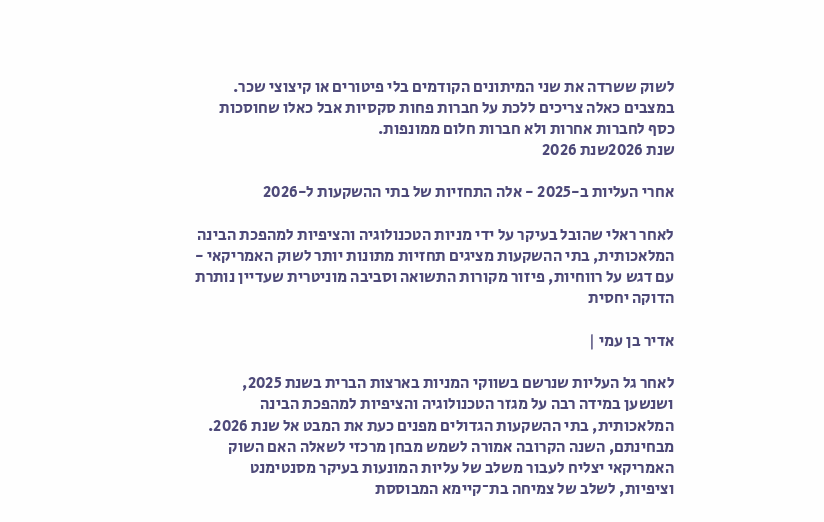לשוק ששרדה את שני המיתונים הקודמים בלי פיטורים או קיצוצי שכר. במצבים כאלה צריכים ללכת על חברות פחות סקסיות אבל כאלו שחוסכות כסף לחברות אחרות ולא חברות חלום ממונפות.
שנת 2026שנת 2026

אחרי העליות ב-2025 - אלה התחזיות של בתי ההשקעות ל-2026

לאחר ראלי שהובל בעיקר על ידי מניות הטכנולוגיה והציפיות למהפכת הבינה המלאכותית, בתי ההשקעות מציגים תחזיות מתונות יותר לשוק האמריקאי - עם דגש על רווחיות, פיזור מקורות התשואה וסביבה מוניטרית שעדיין נותרת הדוקה יחסית

אדיר בן עמי |

לאחר גל העליות שנרשם בשווקי המניות בארצות הברית בשנת 2025, ושנשען במידה רבה על מגזר הטכנולוגיה והציפיות למהפכת הבינה המלאכותית, בתי ההשקעות הגדולים מפנים כעת את המבט אל שנת 2026. מבחינתם, השנה הקרובה אמורה לשמש מבחן מרכזי לשאלה האם השוק האמריקאי יצליח לעבור משלב של עליות המונעות בעיקר מסנטימנט וציפיות, לשלב של צמיחה בת־קיימא המבוססת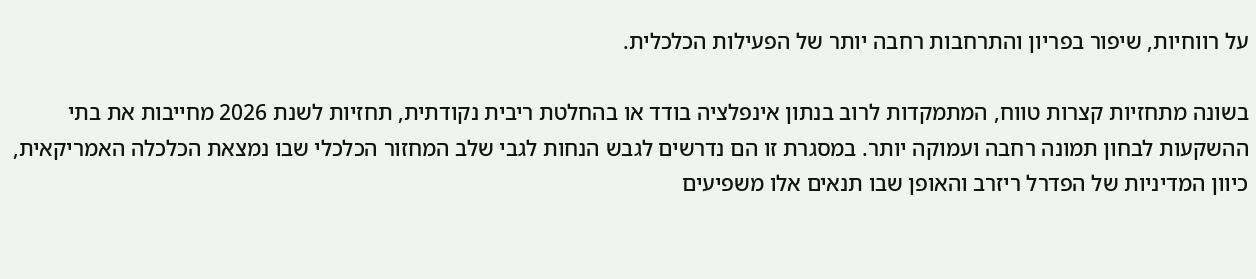על רווחיות, שיפור בפריון והתרחבות רחבה יותר של הפעילות הכלכלית.

בשונה מתחזיות קצרות טווח, המתמקדות לרוב בנתון אינפלציה בודד או בהחלטת ריבית נקודתית, תחזיות לשנת 2026 מחייבות את בתי ההשקעות לבחון תמונה רחבה ועמוקה יותר. במסגרת זו הם נדרשים לגבש הנחות לגבי שלב המחזור הכלכלי שבו נמצאת הכלכלה האמריקאית, כיוון המדיניות של הפדרל ריזרב והאופן שבו תנאים אלו משפיעים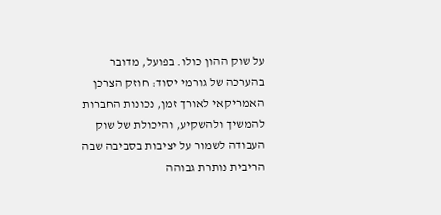על שוק ההון כולו. בפועל, מדובר בהערכה של גורמי יסוד: חוזק הצרכן האמריקאי לאורך זמן, נכונות החברות להמשיך ולהשקיע, והיכולת של שוק העבודה לשמור על יציבות בסביבה שבה הריבית נותרת גבוהה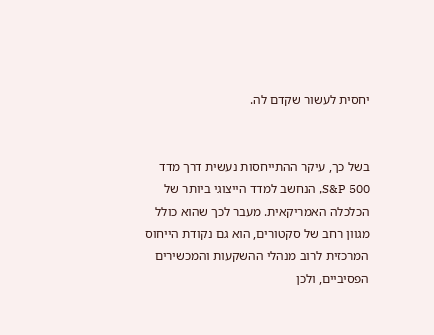יחסית לעשור שקדם לה.


בשל כך, עיקר ההתייחסות נעשית דרך מדד S&P 500, הנחשב למדד הייצוגי ביותר של הכלכלה האמריקאית. מעבר לכך שהוא כולל מגוון רחב של סקטורים, הוא גם נקודת הייחוס המרכזית לרוב מנהלי ההשקעות והמכשירים הפסיביים, ולכן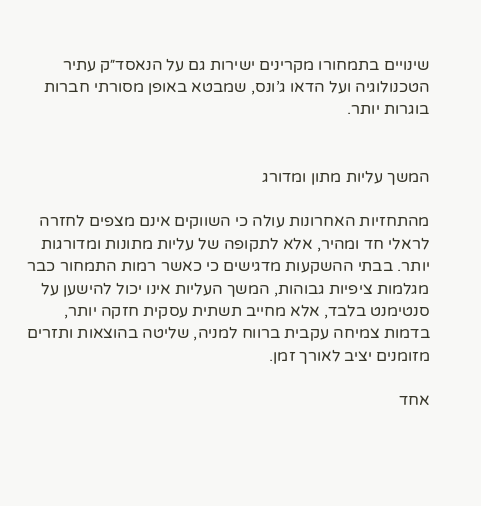שינויים בתמחורו מקרינים ישירות גם על הנאסד״ק עתיר הטכנולוגיה ועל הדאו ג’ונס, שמבטא באופן מסורתי חברות בוגרות יותר.


המשך עליות מתון ומדורג

מהתחזיות האחרונות עולה כי השווקים אינם מצפים לחזרה לראלי חד ומהיר, אלא לתקופה של עליות מתונות ומדורגות יותר. בבתי ההשקעות מדגישים כי כאשר רמות התמחור כבר מגלמות ציפיות גבוהות, המשך העליות אינו יכול להישען על סנטימנט בלבד, אלא מחייב תשתית עסקית חזקה יותר, בדמות צמיחה עקבית ברווח למניה, שליטה בהוצאות ותזרים מזומנים יציב לאורך זמן.

אחד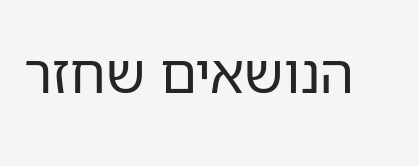הנושאים שחזר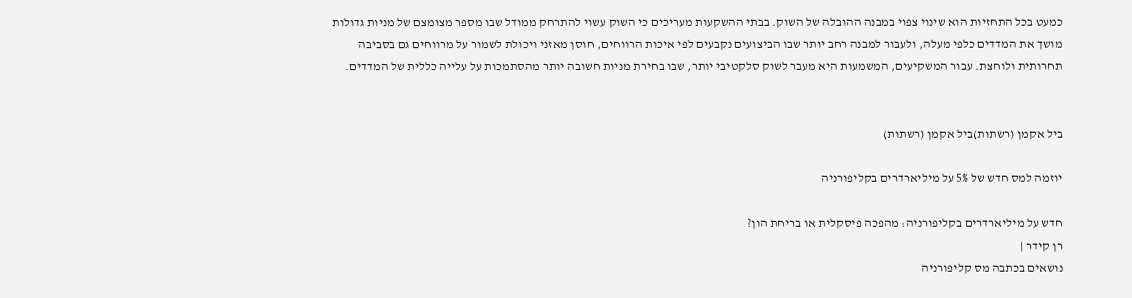כמעט בכל התחזיות הוא שינוי צפוי במבנה ההובלה של השוק. בבתי ההשקעות מעריכים כי השוק עשוי להתרחק ממודל שבו מספר מצומצם של מניות גדולות מושך את המדדים כלפי מעלה, ולעבור למבנה רחב יותר שבו הביצועים נקבעים לפי איכות הרווחים, חוסן מאזני ויכולת לשמור על מרווחים גם בסביבה תחרותית ולוחצת. עבור המשקיעים, המשמעות היא מעבר לשוק סלקטיבי יותר, שבו בחירת מניות חשובה יותר מהסתמכות על עלייה כללית של המדדים.


ביל אקמן (רשתות)ביל אקמן (רשתות)

יוזמה למס חדש של 5% על מיליארדרים בקליפורניה

חדש על מיליארדרים בקליפורניה: מהפכה פיסקלית או בריחת הון?
רן קידר |
נושאים בכתבה מס קליפורניה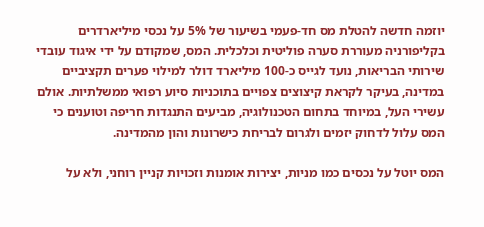יוזמה חדשה להטלת מס חד-פעמי בשיעור של 5% על נכסי מיליארדרים בקליפורניה מעוררת סערה פוליטית וכלכלית. המס, שמקודם על ידי איגוד עובדי שירותי הבריאות, נועד לגייס כ-100 מיליארד דולר למילוי פערים תקציביים במדינה, בעיקר לקראת קיצוצים צפויים בתוכניות סיוע רפואי ממשלתיות. אולם עשירי העל, במיוחד בתחום הטכנולוגיה, מביעים התנגדות חריפה וטוענים כי המס עלול לדחוק יזמים ולגרום לבריחת כישרונות והון מהמדינה.

המס יוטל על נכסים כמו מניות, יצירות אומנות וזכויות קניין רוחני, ולא על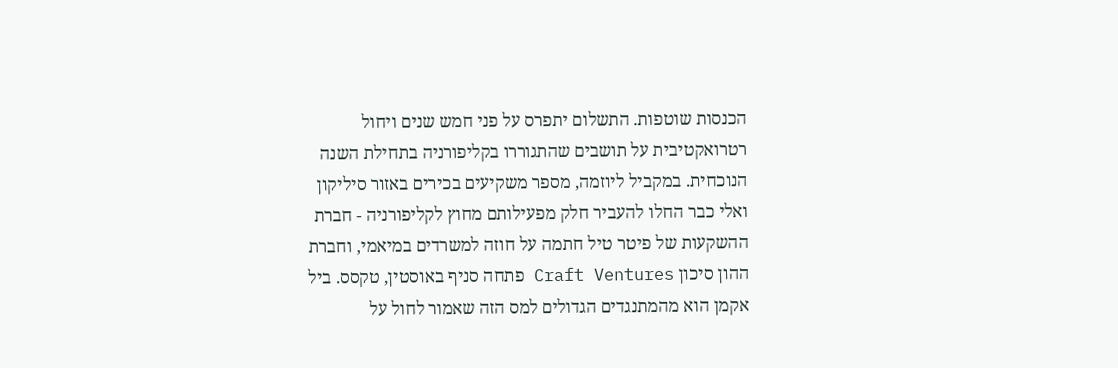הכנסות שוטפות. התשלום יתפרס על פני חמש שנים ויחול רטרואקטיבית על תושבים שהתגוררו בקליפורניה בתחילת השנה הנוכחית. במקביל ליוזמה, מספר משקיעים בכירים באזור סיליקון ואלי כבר החלו להעביר חלק מפעילותם מחוץ לקליפורניה - חברת ההשקעות של פיטר טיל חתמה על חוזה למשרדים במיאמי, וחברת ההון סיכון Craft Ventures פתחה סניף באוסטין, טקסס. ביל אקמן הוא מהמתנגדים הגדולים למס הזה שאמור לחול על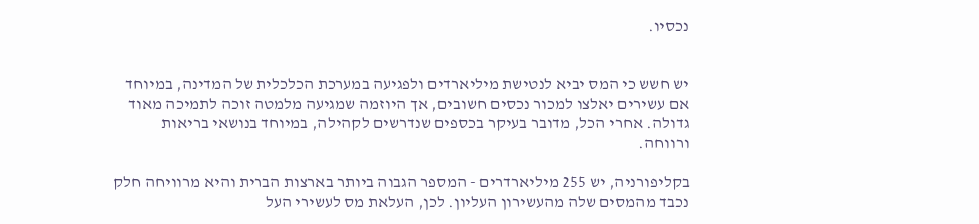נכסיו.


יש חשש כי המס יביא לנטישת מיליארדים ולפגיעה במערכת הכלכלית של המדינה, במיוחד אם עשירים יאלצו למכור נכסים חשובים, אך היוזמה שמגיעה מלמטה זוכה לתמיכה מאוד גדולה. אחרי הכל, מדובר בעיקר בכספים שנדרשים לקהילה, במיוחד בנושאי בריאות ורווחה.

בקליפורניה, יש 255 מיליארדרים - המספר הגבוה ביותר בארצות הברית והיא מרוויחה חלק נכבד מהמסים שלה מהעשירון העליון. לכן, העלאת מס לעשירי העל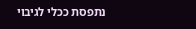נתפסת ככלי לגיבוי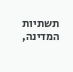תשתיות המדינה,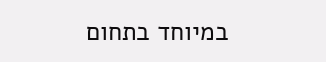במיוחד בתחום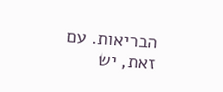הבריאות. עם זאת, יש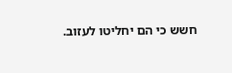חשש כי הם יחליטו לעזוב.